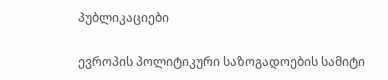პუბლიკაციები

ევროპის პოლიტიკური საზოგადოების სამიტი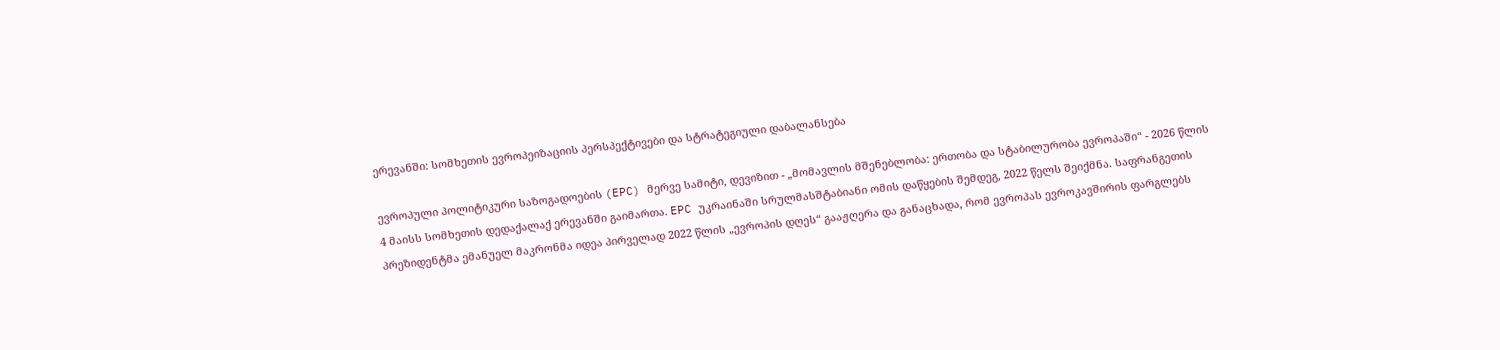ერევანში: სომხეთის ევროპეიზაციის პერსპექტივები და სტრატეგიული დაბალანსება

ევროპული პოლიტიკური საზოგადოების (EPC) მერვე სამიტი, დევიზით - „მომავლის მშენებლობა: ერთობა და სტაბილურობა ევროპაში“ - 2026 წლის 4 მაისს სომხეთის დედაქალაქ ერევანში გაიმართა. EPC უკრაინაში სრულმასშტაბიანი ომის დაწყების შემდეგ, 2022 წელს შეიქმნა. საფრანგეთის პრეზიდენტმა ემანუელ მაკრონმა იდეა პირველად 2022 წლის „ევროპის დღეს“ გააჟღერა და განაცხადა, რომ ევროპას ევროკავშირის ფარგლებს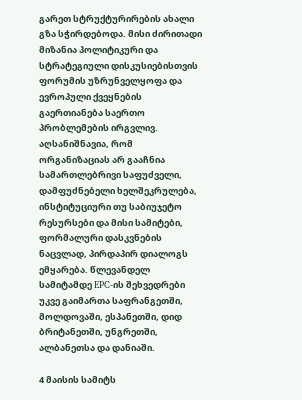გარეთ სტრუქტურირების ახალი გზა სჭირდებოდა. მისი ძირითადი მიზანია პოლიტიკური და სტრატეგიული დისკუსიებისთვის ფორუმის უზრუნველყოფა და ევროპული ქვეყნების გაერთიანება საერთო პრობლემების ირგვლივ. აღსანიშნავია, რომ ორგანიზაციას არ გააჩნია სამართლებრივი საფუძველი, დამფუძნებელი ხელშეკრულება, ინსტიტუციური თუ საბიუჯეტო რესურსები და მისი სამიტები, ფორმალური დასკვნების ნაცვლად, პირდაპირ დიალოგს ემყარება. წლევანდელ სამიტამდე EPC-ის შეხვედრები უკვე გაიმართა საფრანგეთში, მოლდოვაში, ესპანეთში, დიდ ბრიტანეთში, უნგრეთში, ალბანეთსა და დანიაში.

4 მაისის სამიტს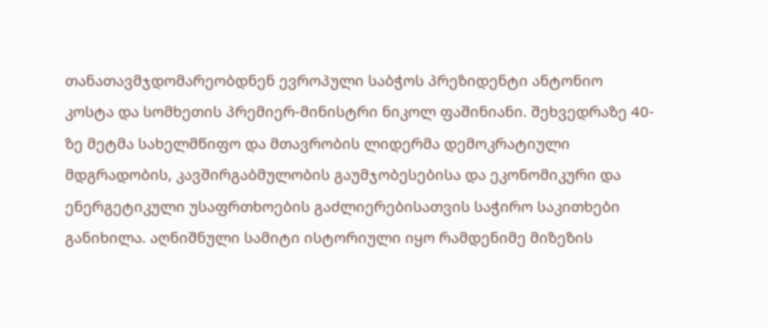თანათავმჯდომარეობდნენ ევროპული საბჭოს პრეზიდენტი ანტონიო კოსტა და სომხეთის პრემიერ-მინისტრი ნიკოლ ფაშინიანი. შეხვედრაზე 40-ზე მეტმა სახელმწიფო და მთავრობის ლიდერმა დემოკრატიული მდგრადობის, კავშირგაბმულობის გაუმჯობესებისა და ეკონომიკური და ენერგეტიკული უსაფრთხოების გაძლიერებისათვის საჭირო საკითხები განიხილა. აღნიშნული სამიტი ისტორიული იყო რამდენიმე მიზეზის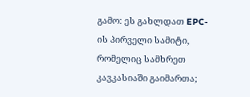გამო: ეს გახლდათ EPC-ის პირველი სამიტი, რომელიც სამხრეთ კავკასიაში გაიმართა;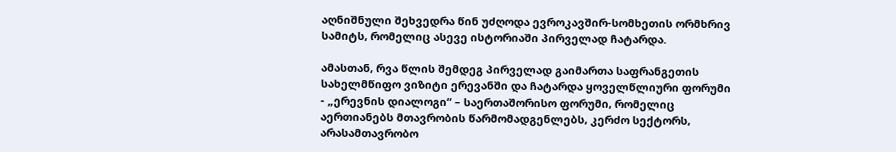აღნიშნული შეხვედრა წინ უძღოდა ევროკავშირ-სომხეთის ორმხრივ სამიტს, რომელიც ასევე ისტორიაში პირველად ჩატარდა.

ამასთან, რვა წლის შემდეგ პირველად გაიმართა საფრანგეთის სახელმწიფო ვიზიტი ერევანში და ჩატარდა ყოველწლიური ფორუმი - „ერევნის დიალოგი“ – საერთაშორისო ფორუმი, რომელიც აერთიანებს მთავრობის წარმომადგენლებს, კერძო სექტორს, არასამთავრობო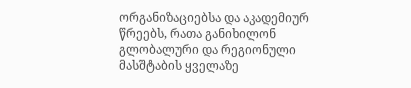ორგანიზაციებსა და აკადემიურ წრეებს, რათა განიხილონ გლობალური და რეგიონული მასშტაბის ყველაზე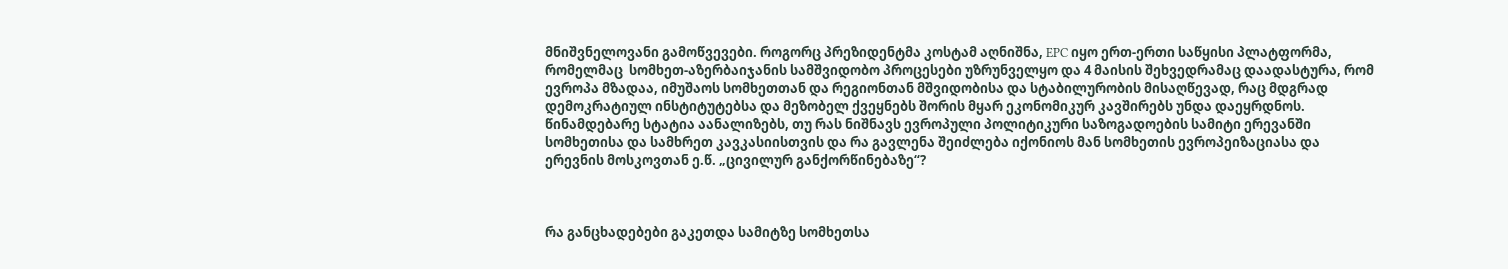მნიშვნელოვანი გამოწვევები. როგორც პრეზიდენტმა კოსტამ აღნიშნა, EPC იყო ერთ-ერთი საწყისი პლატფორმა, რომელმაც  სომხეთ-აზერბაიჯანის სამშვიდობო პროცესები უზრუნველყო და 4 მაისის შეხვედრამაც დაადასტურა, რომ ევროპა მზადაა, იმუშაოს სომხეთთან და რეგიონთან მშვიდობისა და სტაბილურობის მისაღწევად, რაც მდგრად დემოკრატიულ ინსტიტუტებსა და მეზობელ ქვეყნებს შორის მყარ ეკონომიკურ კავშირებს უნდა დაეყრდნოს. წინამდებარე სტატია აანალიზებს, თუ რას ნიშნავს ევროპული პოლიტიკური საზოგადოების სამიტი ერევანში სომხეთისა და სამხრეთ კავკასიისთვის და რა გავლენა შეიძლება იქონიოს მან სომხეთის ევროპეიზაციასა და ერევნის მოსკოვთან ე.წ. „ცივილურ განქორწინებაზე“?



რა განცხადებები გაკეთდა სამიტზე სომხეთსა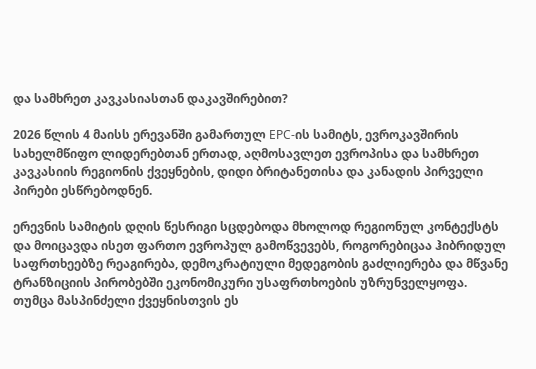და სამხრეთ კავკასიასთან დაკავშირებით?

2026 წლის 4 მაისს ერევანში გამართულ EPC-ის სამიტს, ევროკავშირის სახელმწიფო ლიდერებთან ერთად, აღმოსავლეთ ევროპისა და სამხრეთ კავკასიის რეგიონის ქვეყნების, დიდი ბრიტანეთისა და კანადის პირველი პირები ესწრებოდნენ.

ერევნის სამიტის დღის წესრიგი სცდებოდა მხოლოდ რეგიონულ კონტექსტს და მოიცავდა ისეთ ფართო ევროპულ გამოწვევებს, როგორებიცაა ჰიბრიდულ საფრთხეებზე რეაგირება, დემოკრატიული მედეგობის გაძლიერება და მწვანე ტრანზიციის პირობებში ეკონომიკური უსაფრთხოების უზრუნველყოფა. თუმცა მასპინძელი ქვეყნისთვის ეს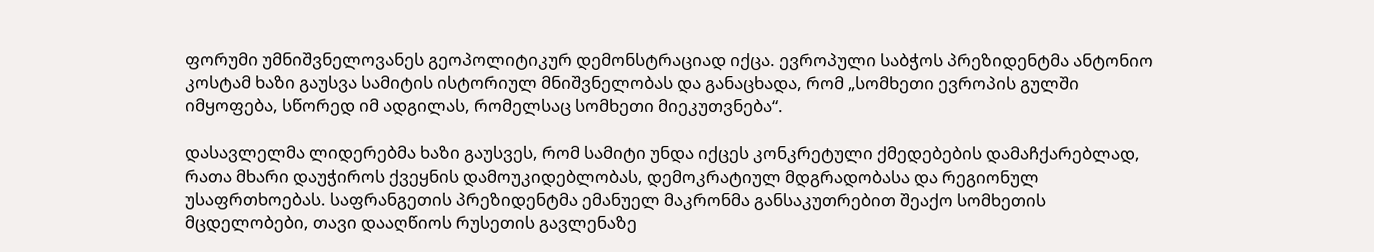ფორუმი უმნიშვნელოვანეს გეოპოლიტიკურ დემონსტრაციად იქცა. ევროპული საბჭოს პრეზიდენტმა ანტონიო კოსტამ ხაზი გაუსვა სამიტის ისტორიულ მნიშვნელობას და განაცხადა, რომ „სომხეთი ევროპის გულში იმყოფება, სწორედ იმ ადგილას, რომელსაც სომხეთი მიეკუთვნება“.

დასავლელმა ლიდერებმა ხაზი გაუსვეს, რომ სამიტი უნდა იქცეს კონკრეტული ქმედებების დამაჩქარებლად, რათა მხარი დაუჭიროს ქვეყნის დამოუკიდებლობას, დემოკრატიულ მდგრადობასა და რეგიონულ უსაფრთხოებას. საფრანგეთის პრეზიდენტმა ემანუელ მაკრონმა განსაკუთრებით შეაქო სომხეთის მცდელობები, თავი დააღწიოს რუსეთის გავლენაზე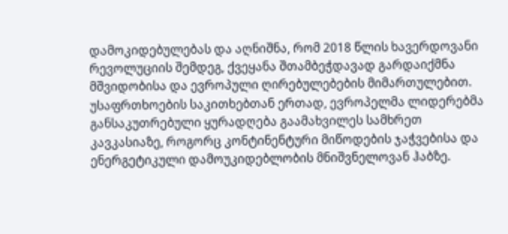დამოკიდებულებას და აღნიშნა, რომ 2018 წლის ხავერდოვანი რევოლუციის შემდეგ, ქვეყანა შთამბეჭდავად გარდაიქმნა მშვიდობისა და ევროპული ღირებულებების მიმართულებით. უსაფრთხოების საკითხებთან ერთად, ევროპელმა ლიდერებმა განსაკუთრებული ყურადღება გაამახვილეს სამხრეთ კავკასიაზე, როგორც კონტინენტური მიწოდების ჯაჭვებისა და ენერგეტიკული დამოუკიდებლობის მნიშვნელოვან ჰაბზე.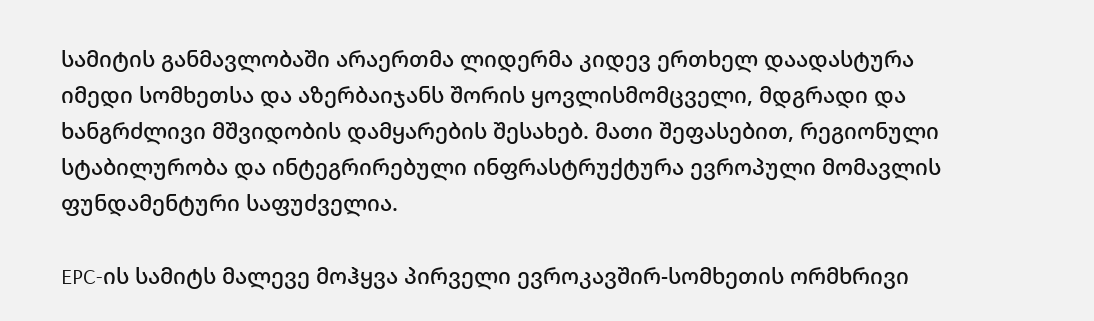სამიტის განმავლობაში არაერთმა ლიდერმა კიდევ ერთხელ დაადასტურა იმედი სომხეთსა და აზერბაიჯანს შორის ყოვლისმომცველი, მდგრადი და ხანგრძლივი მშვიდობის დამყარების შესახებ. მათი შეფასებით, რეგიონული სტაბილურობა და ინტეგრირებული ინფრასტრუქტურა ევროპული მომავლის ფუნდამენტური საფუძველია.

EPC-ის სამიტს მალევე მოჰყვა პირველი ევროკავშირ-სომხეთის ორმხრივი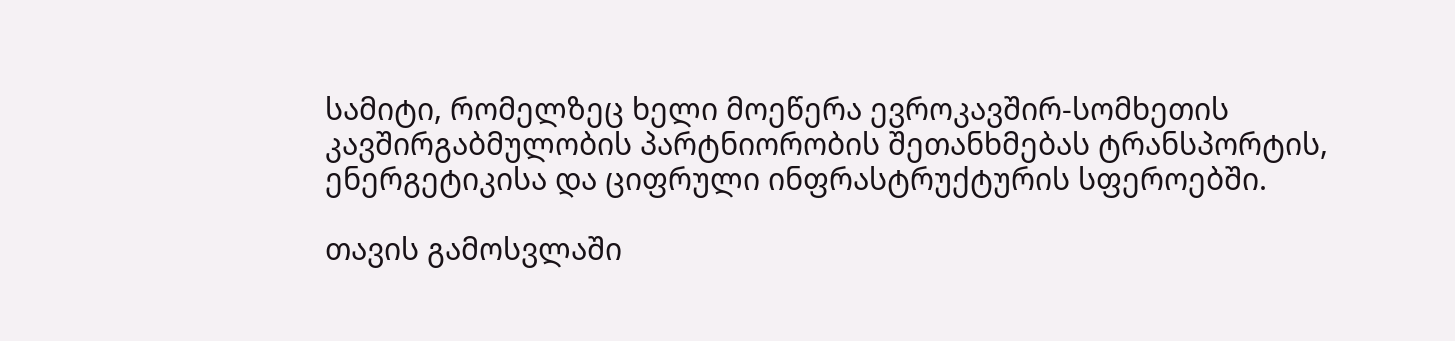სამიტი, რომელზეც ხელი მოეწერა ევროკავშირ-სომხეთის კავშირგაბმულობის პარტნიორობის შეთანხმებას ტრანსპორტის, ენერგეტიკისა და ციფრული ინფრასტრუქტურის სფეროებში.

თავის გამოსვლაში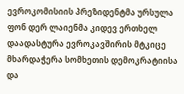ევროკომისიის პრეზიდენტმა ურსულა ფონ დერ ლაიენმა კიდევ ერთხელ დაადასტურა ევროკავშირის მტკიცე მხარდაჭერა სომხეთის დემოკრატიისა და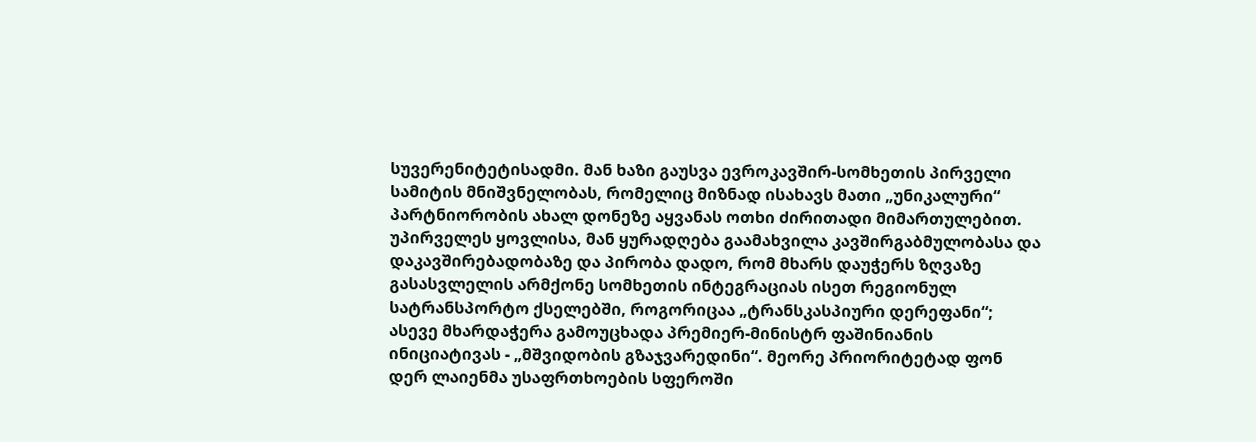სუვერენიტეტისადმი. მან ხაზი გაუსვა ევროკავშირ-სომხეთის პირველი სამიტის მნიშვნელობას, რომელიც მიზნად ისახავს მათი „უნიკალური“ პარტნიორობის ახალ დონეზე აყვანას ოთხი ძირითადი მიმართულებით. უპირველეს ყოვლისა, მან ყურადღება გაამახვილა კავშირგაბმულობასა და დაკავშირებადობაზე და პირობა დადო, რომ მხარს დაუჭერს ზღვაზე გასასვლელის არმქონე სომხეთის ინტეგრაციას ისეთ რეგიონულ სატრანსპორტო ქსელებში, როგორიცაა „ტრანსკასპიური დერეფანი“; ასევე მხარდაჭერა გამოუცხადა პრემიერ-მინისტრ ფაშინიანის ინიციატივას - „მშვიდობის გზაჯვარედინი“. მეორე პრიორიტეტად ფონ დერ ლაიენმა უსაფრთხოების სფეროში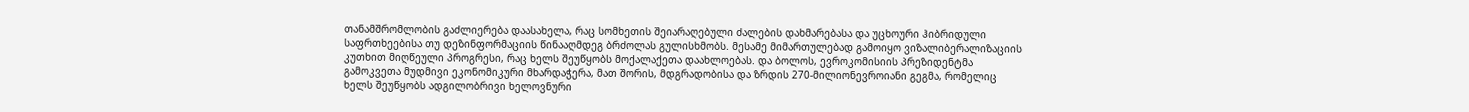თანამშრომლობის გაძლიერება დაასახელა, რაც სომხეთის შეიარაღებული ძალების დახმარებასა და უცხოური ჰიბრიდული საფრთხეებისა თუ დეზინფორმაციის წინააღმდეგ ბრძოლას გულისხმობს. მესამე მიმართულებად გამოიყო ვიზალიბერალიზაციის კუთხით მიღწეული პროგრესი, რაც ხელს შეუწყობს მოქალაქეთა დაახლოებას. და ბოლოს, ევროკომისიის პრეზიდენტმა გამოკვეთა მუდმივი ეკონომიკური მხარდაჭერა, მათ შორის, მდგრადობისა და ზრდის 270-მილიონევროიანი გეგმა, რომელიც ხელს შეუწყობს ადგილობრივი ხელოვნური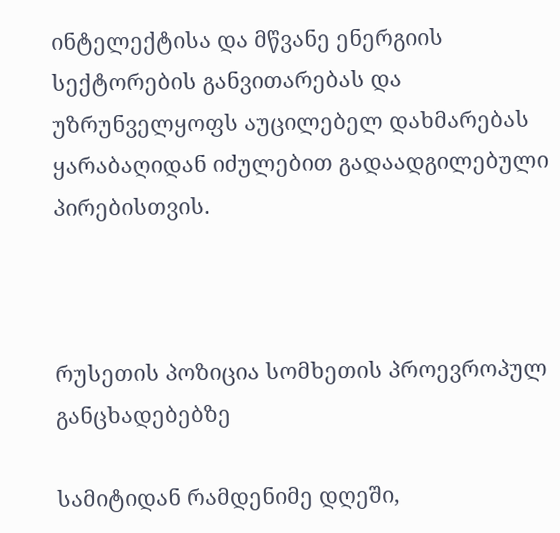ინტელექტისა და მწვანე ენერგიის სექტორების განვითარებას და უზრუნველყოფს აუცილებელ დახმარებას ყარაბაღიდან იძულებით გადაადგილებული პირებისთვის.



რუსეთის პოზიცია სომხეთის პროევროპულ განცხადებებზე

სამიტიდან რამდენიმე დღეში,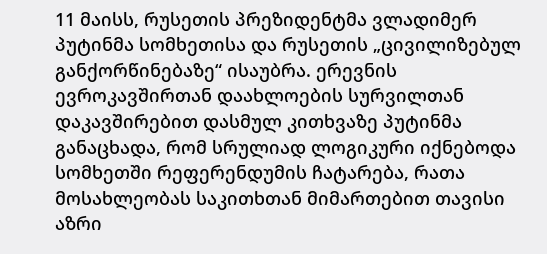11 მაისს, რუსეთის პრეზიდენტმა ვლადიმერ პუტინმა სომხეთისა და რუსეთის „ცივილიზებულ განქორწინებაზე“ ისაუბრა. ერევნის ევროკავშირთან დაახლოების სურვილთან დაკავშირებით დასმულ კითხვაზე პუტინმა განაცხადა, რომ სრულიად ლოგიკური იქნებოდა სომხეთში რეფერენდუმის ჩატარება, რათა მოსახლეობას საკითხთან მიმართებით თავისი აზრი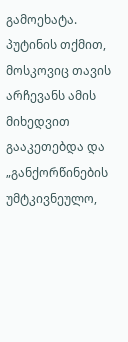გამოეხატა. პუტინის თქმით, მოსკოვიც თავის არჩევანს ამის მიხედვით გააკეთებდა და „განქორწინების უმტკივნეულო,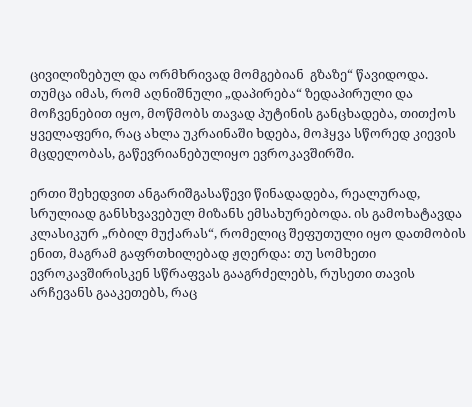ცივილიზებულ და ორმხრივად მომგებიან  გზაზე“ წავიდოდა. თუმცა იმას, რომ აღნიშნული „დაპირება“ ზედაპირული და მოჩვენებით იყო, მოწმობს თავად პუტინის განცხადება, თითქოს ყველაფერი, რაც ახლა უკრაინაში ხდება, მოჰყვა სწორედ კიევის მცდელობას, გაწევრიანებულიყო ევროკავშირში.

ერთი შეხედვით ანგარიშგასაწევი წინადადება, რეალურად, სრულიად განსხვავებულ მიზანს ემსახურებოდა. ის გამოხატავდა კლასიკურ „რბილ მუქარას“, რომელიც შეფუთული იყო დათმობის ენით, მაგრამ გაფრთხილებად ჟღერდა: თუ სომხეთი ევროკავშირისკენ სწრაფვას გააგრძელებს, რუსეთი თავის არჩევანს გააკეთებს, რაც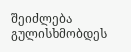შეიძლება გულისხმობდეს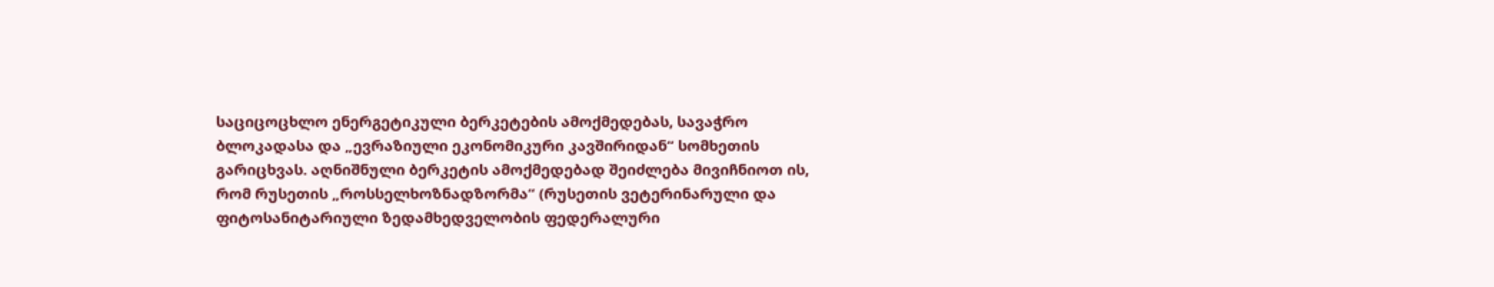საციცოცხლო ენერგეტიკული ბერკეტების ამოქმედებას, სავაჭრო ბლოკადასა და „ევრაზიული ეკონომიკური კავშირიდან“ სომხეთის გარიცხვას. აღნიშნული ბერკეტის ამოქმედებად შეიძლება მივიჩნიოთ ის, რომ რუსეთის „როსსელხოზნადზორმა“ (რუსეთის ვეტერინარული და ფიტოსანიტარიული ზედამხედველობის ფედერალური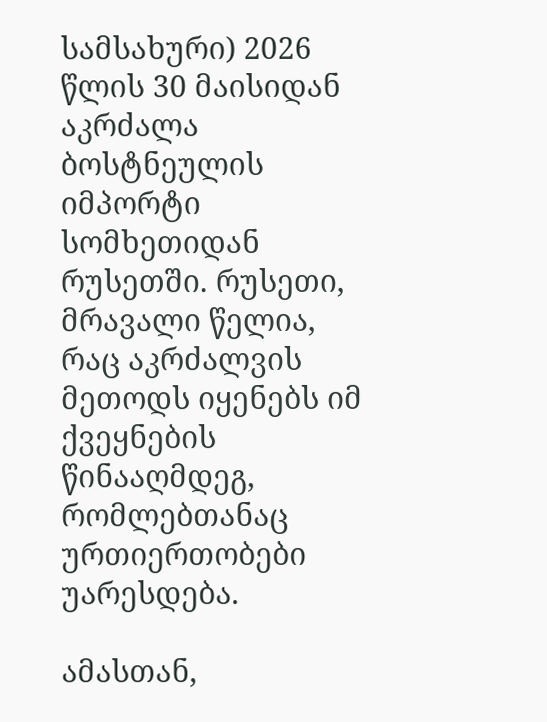სამსახური) 2026 წლის 30 მაისიდან აკრძალა ბოსტნეულის იმპორტი სომხეთიდან რუსეთში. რუსეთი, მრავალი წელია, რაც აკრძალვის მეთოდს იყენებს იმ ქვეყნების წინააღმდეგ, რომლებთანაც ურთიერთობები უარესდება.

ამასთან,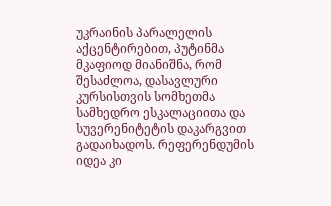უკრაინის პარალელის აქცენტირებით, პუტინმა მკაფიოდ მიანიშნა, რომ შესაძლოა, დასავლური კურსისთვის სომხეთმა სამხედრო ესკალაციითა და სუვერენიტეტის დაკარგვით გადაიხადოს. რეფერენდუმის იდეა კი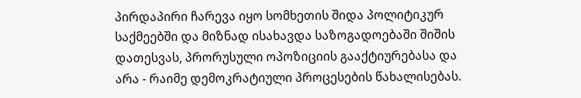პირდაპირი ჩარევა იყო სომხეთის შიდა პოლიტიკურ საქმეებში და მიზნად ისახავდა საზოგადოებაში შიშის დათესვას, პრორუსული ოპოზიციის გააქტიურებასა და არა - რაიმე დემოკრატიული პროცესების წახალისებას.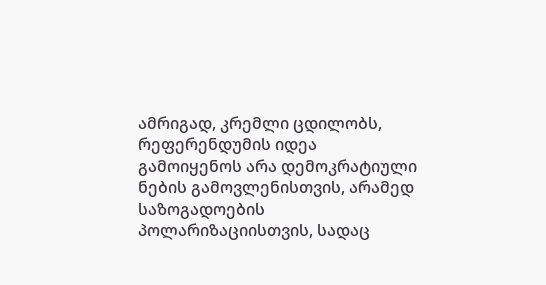ამრიგად, კრემლი ცდილობს, რეფერენდუმის იდეა გამოიყენოს არა დემოკრატიული ნების გამოვლენისთვის, არამედ საზოგადოების პოლარიზაციისთვის, სადაც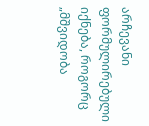არჩევანი ფორმულირებული იქნება, როგორც „მშვიდობა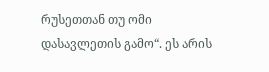რუსეთთან თუ ომი დასავლეთის გამო“. ეს არის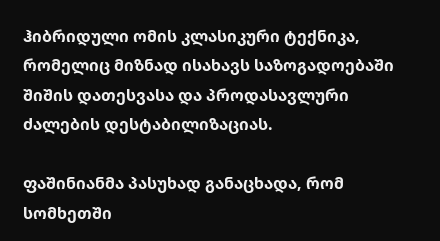ჰიბრიდული ომის კლასიკური ტექნიკა, რომელიც მიზნად ისახავს საზოგადოებაში შიშის დათესვასა და პროდასავლური ძალების დესტაბილიზაციას.

ფაშინიანმა პასუხად განაცხადა, რომ სომხეთში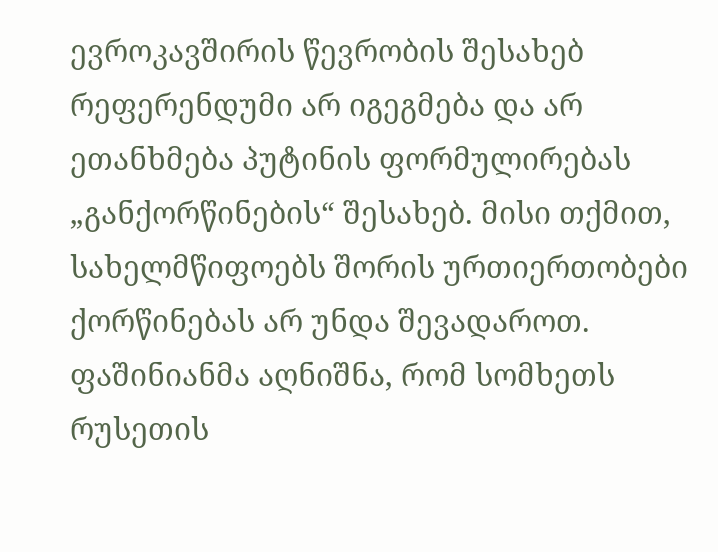ევროკავშირის წევრობის შესახებ რეფერენდუმი არ იგეგმება და არ ეთანხმება პუტინის ფორმულირებას „განქორწინების“ შესახებ. მისი თქმით, სახელმწიფოებს შორის ურთიერთობები ქორწინებას არ უნდა შევადაროთ. ფაშინიანმა აღნიშნა, რომ სომხეთს რუსეთის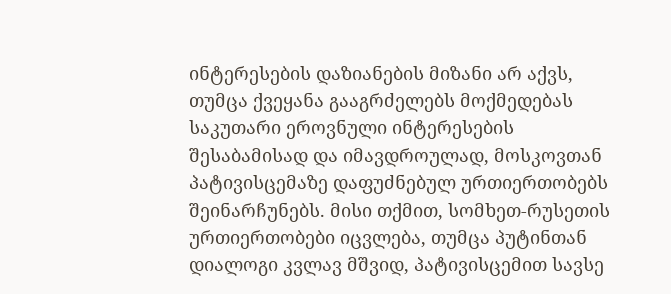ინტერესების დაზიანების მიზანი არ აქვს, თუმცა ქვეყანა გააგრძელებს მოქმედებას საკუთარი ეროვნული ინტერესების შესაბამისად და იმავდროულად, მოსკოვთან პატივისცემაზე დაფუძნებულ ურთიერთობებს შეინარჩუნებს. მისი თქმით, სომხეთ-რუსეთის ურთიერთობები იცვლება, თუმცა პუტინთან დიალოგი კვლავ მშვიდ, პატივისცემით სავსე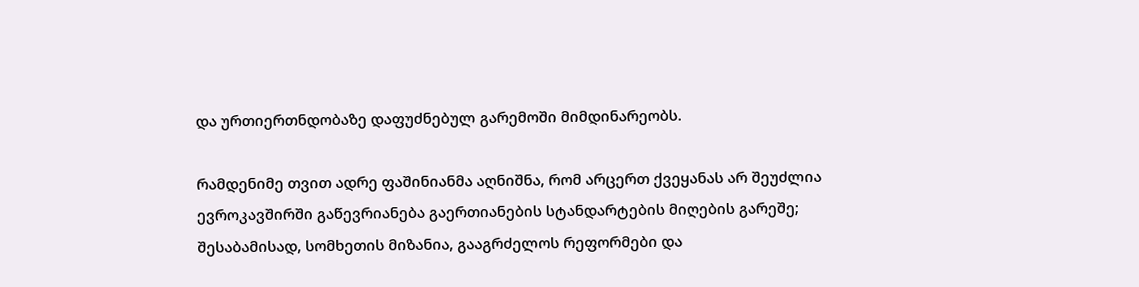და ურთიერთნდობაზე დაფუძნებულ გარემოში მიმდინარეობს.

რამდენიმე თვით ადრე ფაშინიანმა აღნიშნა, რომ არცერთ ქვეყანას არ შეუძლია ევროკავშირში გაწევრიანება გაერთიანების სტანდარტების მიღების გარეშე; შესაბამისად, სომხეთის მიზანია, გააგრძელოს რეფორმები და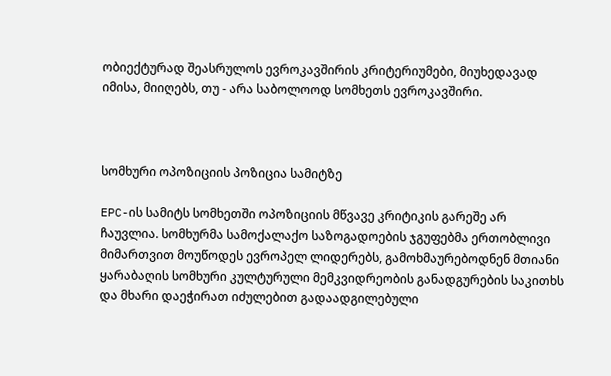ობიექტურად შეასრულოს ევროკავშირის კრიტერიუმები, მიუხედავად იმისა, მიიღებს, თუ - არა საბოლოოდ სომხეთს ევროკავშირი.



სომხური ოპოზიციის პოზიცია სამიტზე

EPC-ის სამიტს სომხეთში ოპოზიციის მწვავე კრიტიკის გარეშე არ ჩაუვლია. სომხურმა სამოქალაქო საზოგადოების ჯგუფებმა ერთობლივი მიმართვით მოუწოდეს ევროპელ ლიდერებს, გამოხმაურებოდნენ მთიანი ყარაბაღის სომხური კულტურული მემკვიდრეობის განადგურების საკითხს და მხარი დაეჭირათ იძულებით გადაადგილებული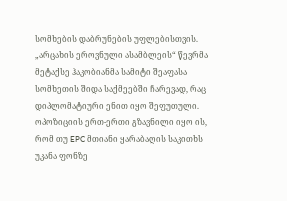სომხების დაბრუნების უფლებისთვის. „არცახის ეროვნული ასამბლეის“ წევრმა მეტაქსე ჰაკობიანმა სამიტი შეაფასა სომხეთის შიდა საქმეებში ჩარევად, რაც დიპლომატიური ენით იყო შეფუთული. ოპოზიციის ერთ-ერთი გზავნილი იყო ის, რომ თუ EPC მთიანი ყარაბაღის საკითხს უკანა ფონზე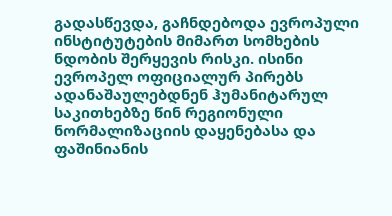გადასწევდა, გაჩნდებოდა ევროპული ინსტიტუტების მიმართ სომხების ნდობის შერყევის რისკი. ისინი ევროპელ ოფიციალურ პირებს ადანაშაულებდნენ ჰუმანიტარულ საკითხებზე წინ რეგიონული ნორმალიზაციის დაყენებასა და ფაშინიანის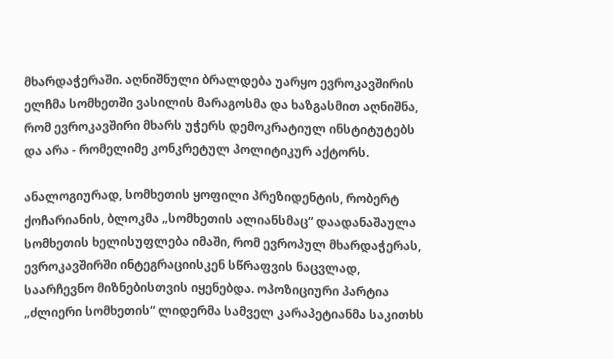მხარდაჭერაში. აღნიშნული ბრალდება უარყო ევროკავშირის ელჩმა სომხეთში ვასილის მარაგოსმა და ხაზგასმით აღნიშნა, რომ ევროკავშირი მხარს უჭერს დემოკრატიულ ინსტიტუტებს და არა - რომელიმე კონკრეტულ პოლიტიკურ აქტორს.

ანალოგიურად, სომხეთის ყოფილი პრეზიდენტის, რობერტ ქოჩარიანის, ბლოკმა „სომხეთის ალიანსმაც“ დაადანაშაულა სომხეთის ხელისუფლება იმაში, რომ ევროპულ მხარდაჭერას, ევროკავშირში ინტეგრაციისკენ სწრაფვის ნაცვლად, საარჩევნო მიზნებისთვის იყენებდა. ოპოზიციური პარტია „ძლიერი სომხეთის“ ლიდერმა სამველ კარაპეტიანმა საკითხს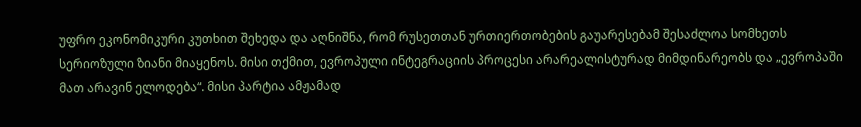უფრო ეკონომიკური კუთხით შეხედა და აღნიშნა, რომ რუსეთთან ურთიერთობების გაუარესებამ შესაძლოა სომხეთს სერიოზული ზიანი მიაყენოს. მისი თქმით, ევროპული ინტეგრაციის პროცესი არარეალისტურად მიმდინარეობს და „ევროპაში მათ არავინ ელოდება“. მისი პარტია ამჟამად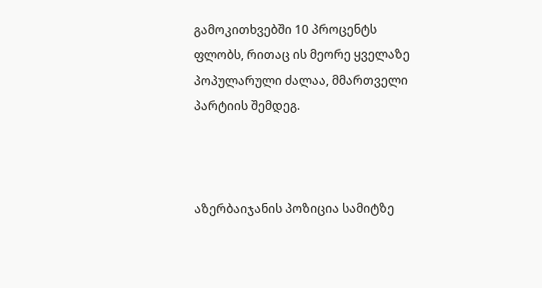გამოკითხვებში 10 პროცენტს ფლობს, რითაც ის მეორე ყველაზე პოპულარული ძალაა, მმართველი პარტიის შემდეგ.



აზერბაიჯანის პოზიცია სამიტზე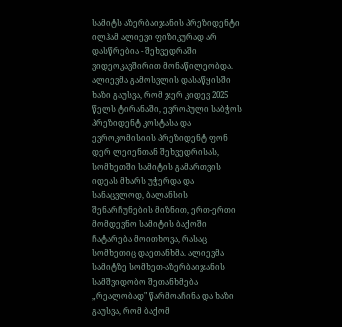სამიტს აზერბაიჯანის პრეზიდენტი ილჰამ ალიევი ფიზიკურად არ დასწრებია - შეხვედრაში ვიდეოკავშირით მონაწილეობდა. ალიევმა გამოსვლის დასაწყისში ხაზი გაუსვა, რომ ჯერ კიდევ 2025 წელს ტირანაში, ევროპული საბჭოს პრეზიდენტ კოსტასა და ევროკომისიის პრეზიდენტ ფონ დერ ლეიენთან შეხვედრისას, სომხეთში სამიტის გამართვის იდეას მხარს უჭერდა და სანაცვლოდ, ბალანსის შენარჩუნების მიზნით, ერთ-ერთი მომდევნო სამიტის ბაქოში ჩატარება მოითხოვა, რასაც სომხეთიც დაეთანხმა. ალიევმა სამიტზე სომხეთ-აზერბაიჯანის სამშვიდობო შეთანხმება „რეალობად" წარმოაჩინა და ხაზი გაუსვა, რომ ბაქომ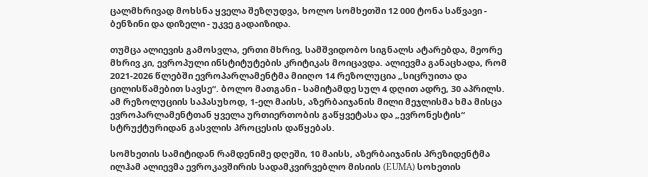ცალმხრივად მოხსნა ყველა შეზღუდვა, ხოლო სომხეთში 12 000 ტონა საწვავი - ბენზინი და დიზელი - უკვე გადაიზიდა.

თუმცა ალიევის გამოსვლა, ერთი მხრივ, სამშვიდობო სიგნალს ატარებდა, მეორე მხრივ კი, ევროპული ინსტიტუტების კრიტიკას მოიცავდა. ალიევმა განაცხადა, რომ 2021-2026 წლებში ევროპარლამენტმა მიიღო 14 რეზოლუცია „სიცრუითა და ცილისწამებით სავსე“. ბოლო მათგანი - სამიტამდე სულ 4 დღით ადრე, 30 აპრილს. ამ რეზოლუციის საპასუხოდ, 1-ელ მაისს, აზერბაიჯანის მილი მეჯლისმა ხმა მისცა ევროპარლამენტთან ყველა ურთიერთობის გაწყვეტასა და „ევრონესტის“ სტრუქტურიდან გასვლის პროცესის დაწყებას.

სომხეთის სამიტიდან რამდენიმე დღეში, 10 მაისს, აზერბაიჯანის პრეზიდენტმა ილჰამ ალიევმა ევროკავშირის სადამკვირვებლო მისიის (EUMA) სოხეთის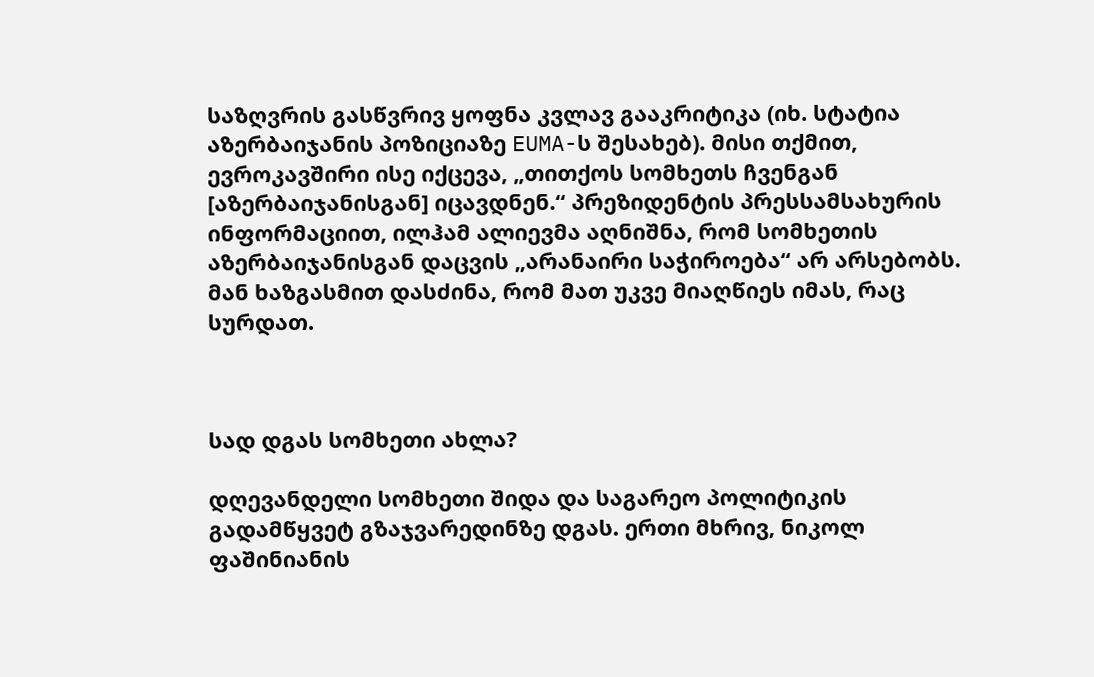საზღვრის გასწვრივ ყოფნა კვლავ გააკრიტიკა (იხ. სტატია აზერბაიჯანის პოზიციაზე EUMA-ს შესახებ). მისი თქმით, ევროკავშირი ისე იქცევა, „თითქოს სომხეთს ჩვენგან [აზერბაიჯანისგან] იცავდნენ.“ პრეზიდენტის პრესსამსახურის ინფორმაციით, ილჰამ ალიევმა აღნიშნა, რომ სომხეთის აზერბაიჯანისგან დაცვის „არანაირი საჭიროება“ არ არსებობს. მან ხაზგასმით დასძინა, რომ მათ უკვე მიაღწიეს იმას, რაც სურდათ.



სად დგას სომხეთი ახლა?

დღევანდელი სომხეთი შიდა და საგარეო პოლიტიკის გადამწყვეტ გზაჯვარედინზე დგას. ერთი მხრივ, ნიკოლ ფაშინიანის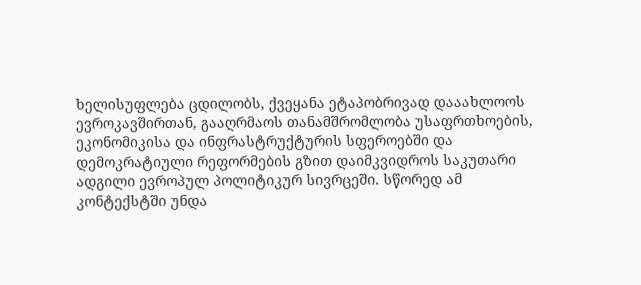ხელისუფლება ცდილობს, ქვეყანა ეტაპობრივად დააახლოოს ევროკავშირთან, გააღრმაოს თანამშრომლობა უსაფრთხოების, ეკონომიკისა და ინფრასტრუქტურის სფეროებში და დემოკრატიული რეფორმების გზით დაიმკვიდროს საკუთარი ადგილი ევროპულ პოლიტიკურ სივრცეში. სწორედ ამ კონტექსტში უნდა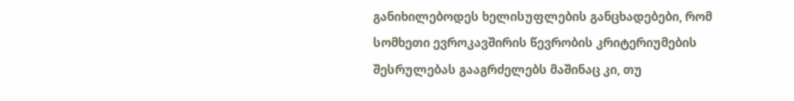განიხილებოდეს ხელისუფლების განცხადებები, რომ სომხეთი ევროკავშირის წევრობის კრიტერიუმების შესრულებას გააგრძელებს მაშინაც კი, თუ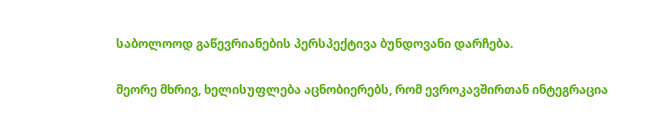საბოლოოდ გაწევრიანების პერსპექტივა ბუნდოვანი დარჩება.

მეორე მხრივ, ხელისუფლება აცნობიერებს, რომ ევროკავშირთან ინტეგრაცია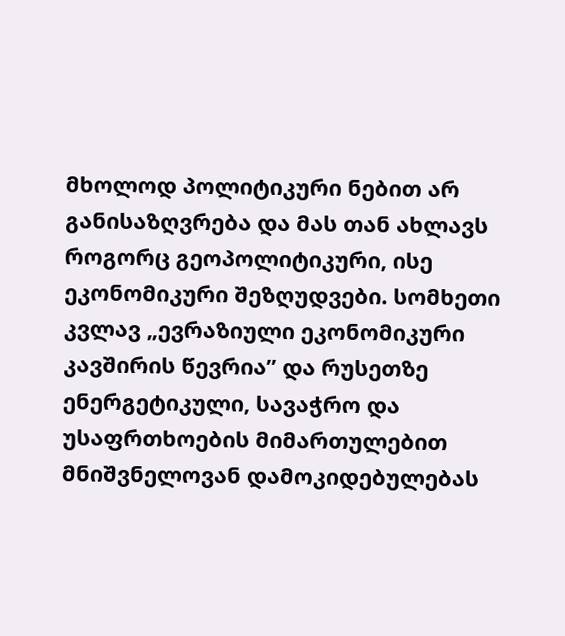მხოლოდ პოლიტიკური ნებით არ განისაზღვრება და მას თან ახლავს როგორც გეოპოლიტიკური, ისე ეკონომიკური შეზღუდვები. სომხეთი კვლავ „ევრაზიული ეკონომიკური კავშირის წევრია” და რუსეთზე ენერგეტიკული, სავაჭრო და უსაფრთხოების მიმართულებით მნიშვნელოვან დამოკიდებულებას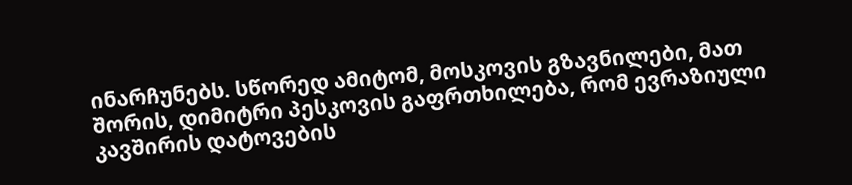ინარჩუნებს. სწორედ ამიტომ, მოსკოვის გზავნილები, მათ შორის, დიმიტრი პესკოვის გაფრთხილება, რომ ევრაზიული კავშირის დატოვების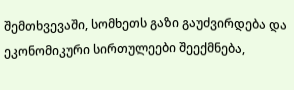შემთხვევაში, სომხეთს გაზი გაუძვირდება და ეკონომიკური სირთულეები შეექმნება,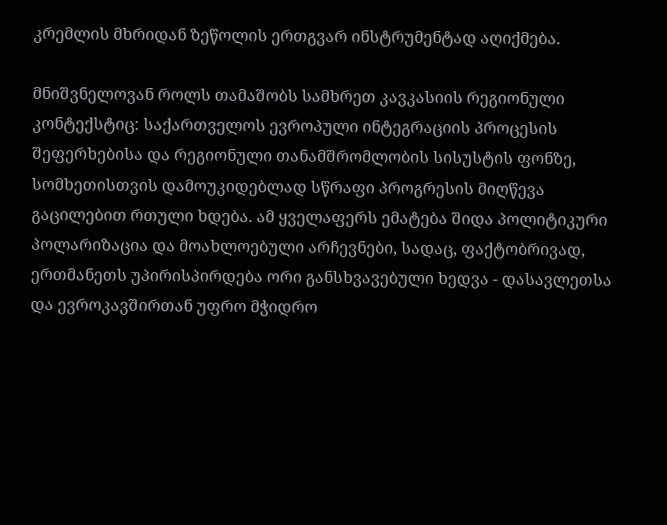კრემლის მხრიდან ზეწოლის ერთგვარ ინსტრუმენტად აღიქმება.

მნიშვნელოვან როლს თამაშობს სამხრეთ კავკასიის რეგიონული კონტექსტიც: საქართველოს ევროპული ინტეგრაციის პროცესის შეფერხებისა და რეგიონული თანამშრომლობის სისუსტის ფონზე, სომხეთისთვის დამოუკიდებლად სწრაფი პროგრესის მიღწევა გაცილებით რთული ხდება. ამ ყველაფერს ემატება შიდა პოლიტიკური პოლარიზაცია და მოახლოებული არჩევნები, სადაც, ფაქტობრივად, ერთმანეთს უპირისპირდება ორი განსხვავებული ხედვა - დასავლეთსა და ევროკავშირთან უფრო მჭიდრო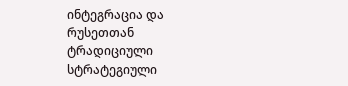ინტეგრაცია და რუსეთთან ტრადიციული სტრატეგიული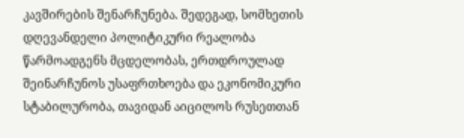კავშირების შენარჩუნება. შედეგად, სომხეთის დღევანდელი პოლიტიკური რეალობა წარმოადგენს მცდელობას, ერთდროულად შეინარჩუნოს უსაფრთხოება და ეკონომიკური სტაბილურობა, თავიდან აიცილოს რუსეთთან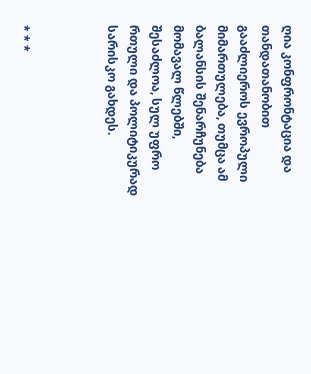ღია კონფრონტაცია და თანდათანობით გააძლიეროს ევროპული მიმართულება, თუმცა ამ ბალანსის შენარჩუნება მომავალ წლებში, შესაძლოა, სულ უფრო რთული და პოლიტიკურად სარისკო გახდეს.



* * *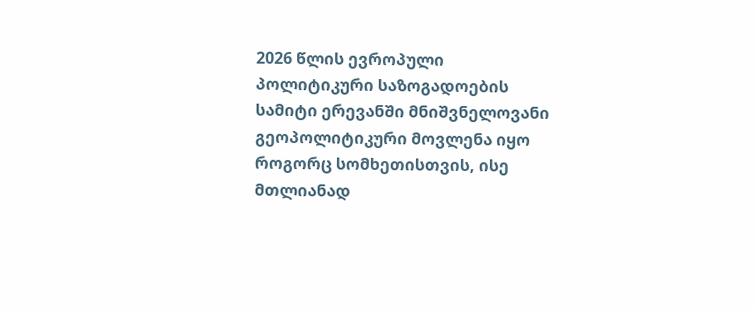2026 წლის ევროპული პოლიტიკური საზოგადოების სამიტი ერევანში მნიშვნელოვანი გეოპოლიტიკური მოვლენა იყო როგორც სომხეთისთვის, ისე მთლიანად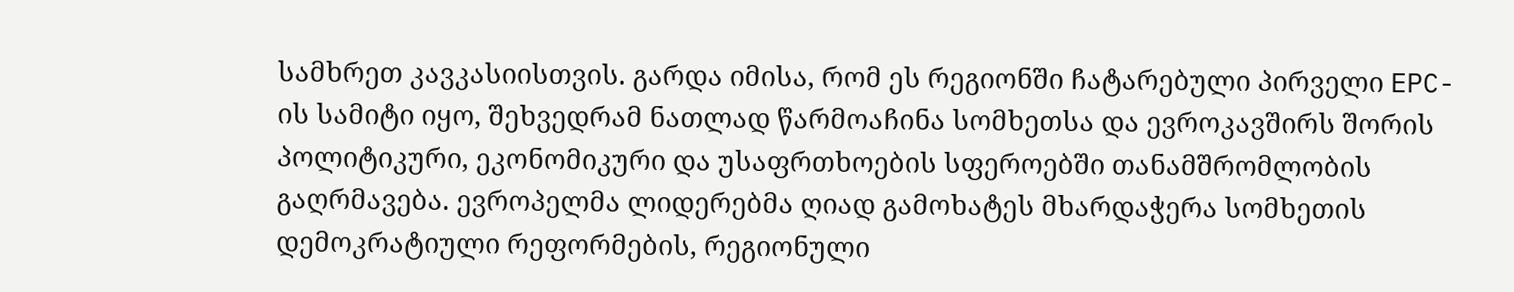სამხრეთ კავკასიისთვის. გარდა იმისა, რომ ეს რეგიონში ჩატარებული პირველი EPC-ის სამიტი იყო, შეხვედრამ ნათლად წარმოაჩინა სომხეთსა და ევროკავშირს შორის პოლიტიკური, ეკონომიკური და უსაფრთხოების სფეროებში თანამშრომლობის გაღრმავება. ევროპელმა ლიდერებმა ღიად გამოხატეს მხარდაჭერა სომხეთის დემოკრატიული რეფორმების, რეგიონული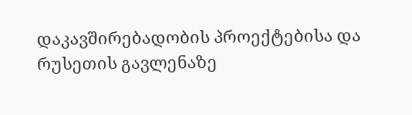დაკავშირებადობის პროექტებისა და რუსეთის გავლენაზე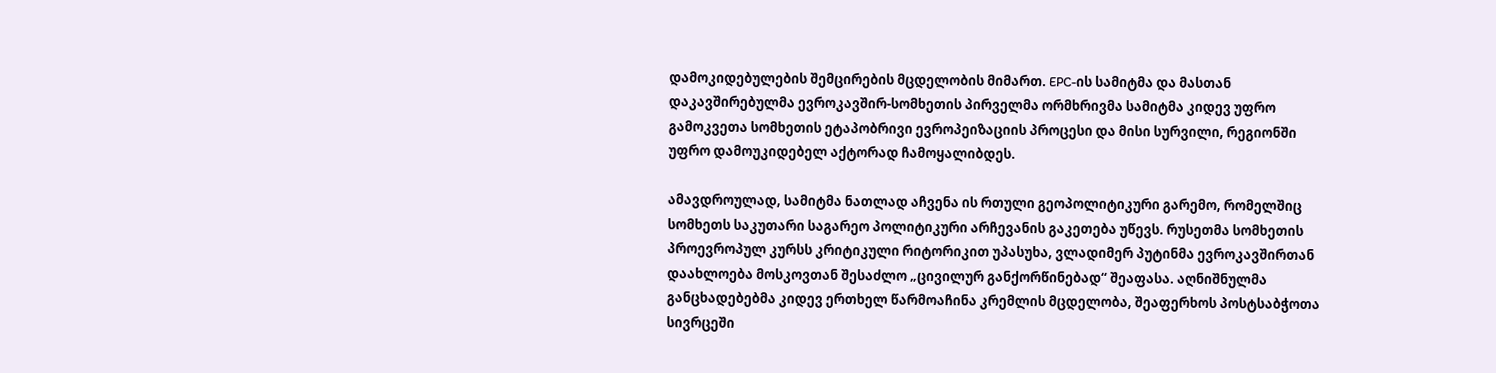დამოკიდებულების შემცირების მცდელობის მიმართ. EPC-ის სამიტმა და მასთან დაკავშირებულმა ევროკავშირ-სომხეთის პირველმა ორმხრივმა სამიტმა კიდევ უფრო გამოკვეთა სომხეთის ეტაპობრივი ევროპეიზაციის პროცესი და მისი სურვილი, რეგიონში უფრო დამოუკიდებელ აქტორად ჩამოყალიბდეს.

ამავდროულად, სამიტმა ნათლად აჩვენა ის რთული გეოპოლიტიკური გარემო, რომელშიც სომხეთს საკუთარი საგარეო პოლიტიკური არჩევანის გაკეთება უწევს. რუსეთმა სომხეთის პროევროპულ კურსს კრიტიკული რიტორიკით უპასუხა, ვლადიმერ პუტინმა ევროკავშირთან დაახლოება მოსკოვთან შესაძლო „ცივილურ განქორწინებად“ შეაფასა. აღნიშნულმა განცხადებებმა კიდევ ერთხელ წარმოაჩინა კრემლის მცდელობა, შეაფერხოს პოსტსაბჭოთა სივრცეში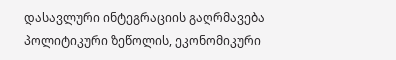დასავლური ინტეგრაციის გაღრმავება პოლიტიკური ზეწოლის, ეკონომიკური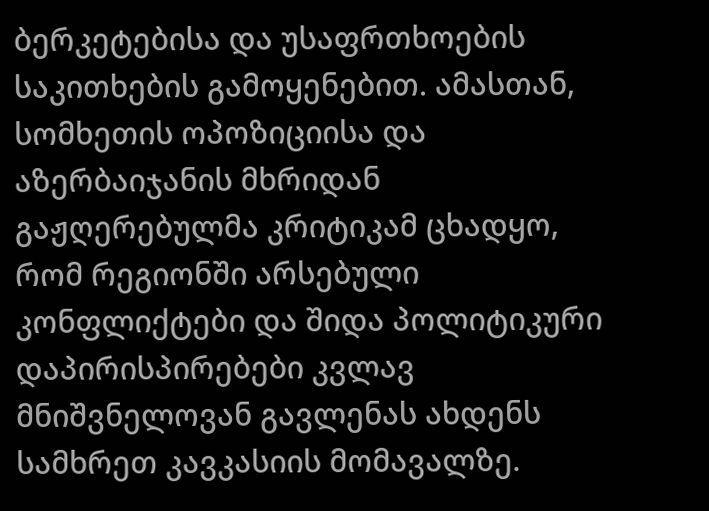ბერკეტებისა და უსაფრთხოების საკითხების გამოყენებით. ამასთან, სომხეთის ოპოზიციისა და აზერბაიჯანის მხრიდან გაჟღერებულმა კრიტიკამ ცხადყო, რომ რეგიონში არსებული კონფლიქტები და შიდა პოლიტიკური დაპირისპირებები კვლავ მნიშვნელოვან გავლენას ახდენს სამხრეთ კავკასიის მომავალზე.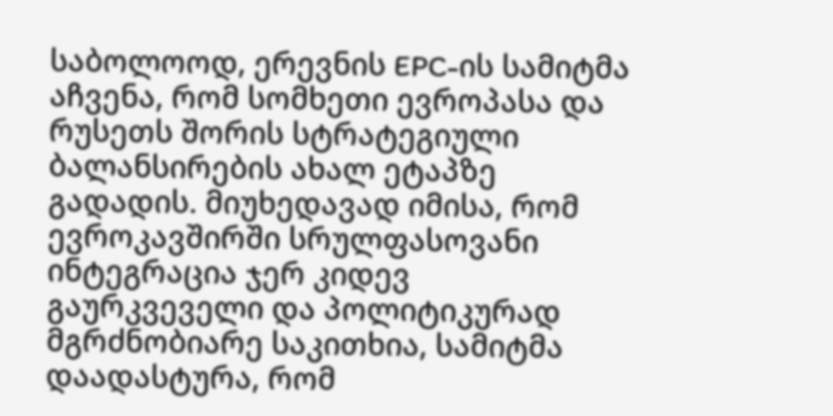საბოლოოდ, ერევნის EPC-ის სამიტმა აჩვენა, რომ სომხეთი ევროპასა და რუსეთს შორის სტრატეგიული ბალანსირების ახალ ეტაპზე გადადის. მიუხედავად იმისა, რომ ევროკავშირში სრულფასოვანი ინტეგრაცია ჯერ კიდევ გაურკვეველი და პოლიტიკურად მგრძნობიარე საკითხია, სამიტმა დაადასტურა, რომ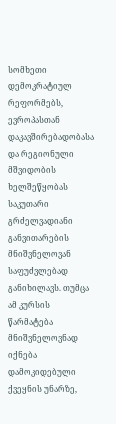სომხეთი დემოკრატიულ რეფორმებს, ევროპასთან დაკავშირებადობასა და რეგიონული მშვიდობის ხელშეწყობას საკუთარი გრძელვადიანი განვითარების მნიშვნელოვან საფუძვლებად განიხილავს. თუმცა ამ კურსის წარმატება მნიშვნელოვნად იქნება დამოკიდებული ქვეყნის უნარზე,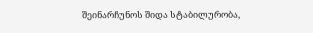შეინარჩუნოს შიდა სტაბილურობა,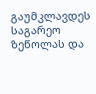გაუმკლავდეს საგარეო ზეწოლას და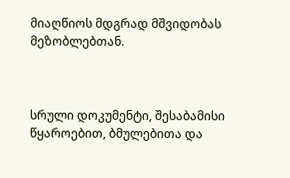მიაღწიოს მდგრად მშვიდობას მეზობლებთან.



სრული დოკუმენტი, შესაბამისი წყაროებით, ბმულებითა და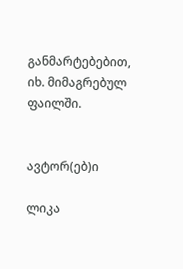განმარტებებით, იხ. მიმაგრებულ ფაილში.


ავტორ(ებ)ი

ლიკა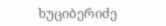ხუციბერიძე